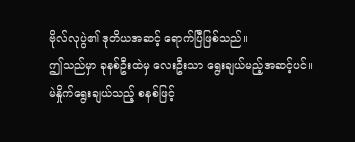ဗိုလ်လုပွဲ၏ ဒုတိယအဆင့် ရောက်ပြီဖြစ်သည်။
ဤသည်မှာ ခုနစ်ဦးထဲမှ လေးဦးသာ ရွေးချယ်မည့်အဆင့်ပင်။
မဲနှိုက်ရွေးချယ်သည့် စနစ်ဖြင့်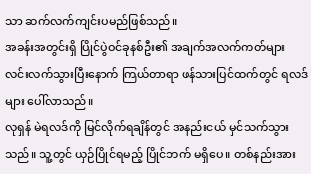သာ ဆက်လက်ကျင်းပမည်ဖြစ်သည်။
အခန်းအတွင်းရှိ ပြိုင်ပွဲဝင်ခုနစ်ဦး၏ အချက်အလက်ကတ်များ လင်းလက်သွားပြီးနောက် ကြယ်တာရာ ဖန်သားပြင်ထက်တွင် ရလဒ်များ ပေါ်လာသည်။
လုရှန် မဲရလဒ်ကို မြင်လိုက်ရချိန်တွင် အနည်းငယ် မှင်သက်သွားသည်။ သူ့တွင် ယှဉ်ပြိုင်ရမည့် ပြိုင်ဘက် မရှိပေ။ တစ်နည်းအား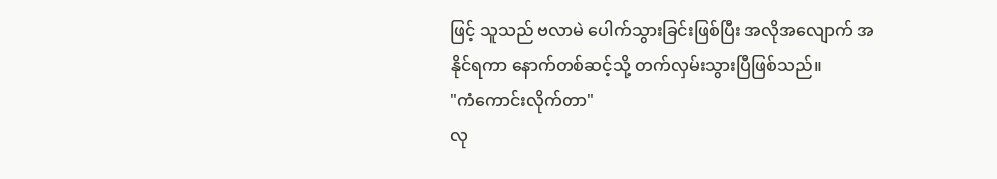ဖြင့် သူသည် ဗလာမဲ ပေါက်သွားခြင်းဖြစ်ပြီး အလိုအလျောက် အနိုင်ရကာ နောက်တစ်ဆင့်သို့ တက်လှမ်းသွားပြီဖြစ်သည်။
"ကံကောင်းလိုက်တာ"
လု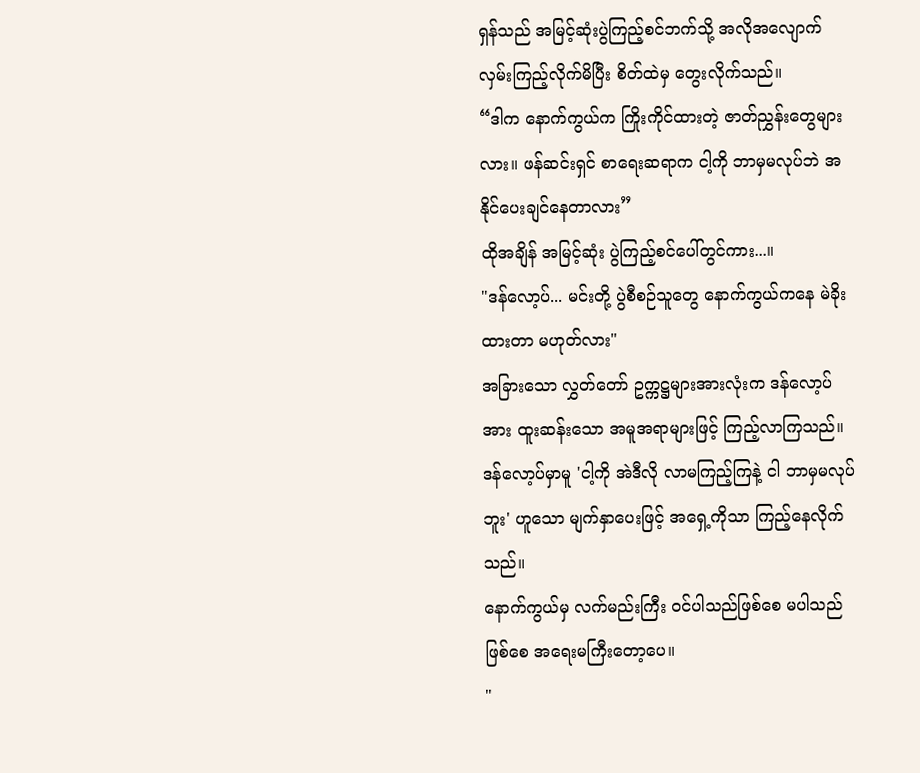ရှန်သည် အမြင့်ဆုံးပွဲကြည့်စင်ဘက်သို့ အလိုအလျောက် လှမ်းကြည့်လိုက်မိပြီး စိတ်ထဲမှ တွေးလိုက်သည်။
“ဒါက နောက်ကွယ်က ကြိုးကိုင်ထားတဲ့ ဇာတ်ညွှန်းတွေများလား။ ဖန်ဆင်းရှင် စာရေးဆရာက ငါ့ကို ဘာမှမလုပ်ဘဲ အနိုင်ပေးချင်နေတာလား”
ထိုအချိန် အမြင့်ဆုံး ပွဲကြည့်စင်ပေါ်တွင်ကား...။
"ဒန်လော့ပ်... မင်းတို့ ပွဲစီစဉ်သူတွေ နောက်ကွယ်ကနေ မဲခိုးထားတာ မဟုတ်လား"
အခြားသော လွှတ်တော် ဥက္ကဋ္ဌများအားလုံးက ဒန်လော့ပ်အား ထူးဆန်းသော အမူအရာများဖြင့် ကြည့်လာကြသည်။
ဒန်လော့ပ်မှာမူ 'ငါ့ကို အဲဒီလို လာမကြည့်ကြနဲ့ ငါ ဘာမှမလုပ်ဘူး' ဟူသော မျက်နှာပေးဖြင့် အရှေ့ကိုသာ ကြည့်နေလိုက်သည်။
နောက်ကွယ်မှ လက်မည်းကြီး ဝင်ပါသည်ဖြစ်စေ မပါသည်ဖြစ်စေ အရေးမကြီးတော့ပေ။
"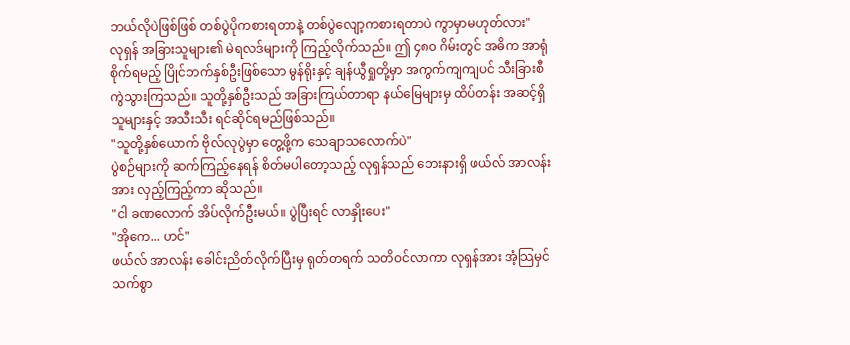ဘယ်လိုပဲဖြစ်ဖြစ် တစ်ပွဲပိုကစားရတာနဲ့ တစ်ပွဲလျော့ကစားရတာပဲ ကွာမှာမဟုတ်လား"
လုရှန် အခြားသူများ၏ မဲရလဒ်များကို ကြည့်လိုက်သည်။ ဤ ၄၈၀ ဂိမ်းတွင် အဓိက အာရုံစိုက်ရမည့် ပြိုင်ဘက်နှစ်ဦးဖြစ်သော မွန်ရိုးနှင့် ချန်ယွီရှုတို့မှာ အကွက်ကျကျပင် သီးခြားစီ ကွဲသွားကြသည်။ သူတို့နှစ်ဦးသည် အခြားကြယ်တာရာ နယ်မြေများမှ ထိပ်တန်း အဆင့်ရှိသူများနှင့် အသီးသီး ရင်ဆိုင်ရမည်ဖြစ်သည်။
"သူတို့နှစ်ယောက် ဗိုလ်လုပွဲမှာ တွေ့ဖို့က သေချာသလောက်ပဲ"
ပွဲစဉ်များကို ဆက်ကြည့်နေရန် စိတ်မပါတော့သည့် လုရှန်သည် ဘေးနားရှိ ဖယ်လ် အာလန်းအား လှည့်ကြည့်ကာ ဆိုသည်။
"ငါ ခဏလောက် အိပ်လိုက်ဦးမယ်။ ပွဲပြီးရင် လာနှိုးပေး"
"အိုကေ... ဟင်"
ဖယ်လ် အာလန်း ခေါင်းညိတ်လိုက်ပြီးမှ ရုတ်တရက် သတိဝင်လာကာ လုရှန်အား အံ့သြမှင်သက်စွာ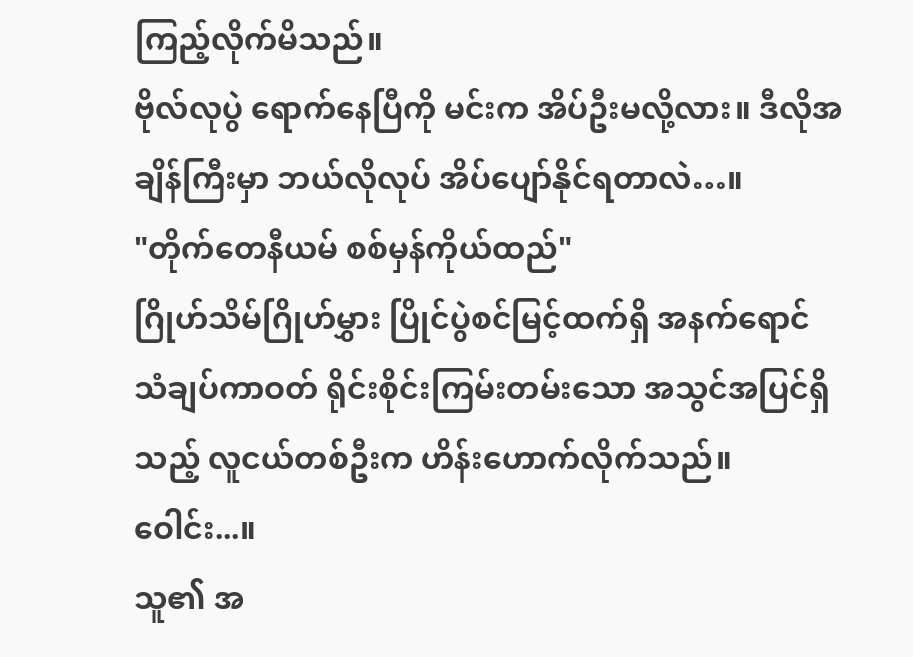ကြည့်လိုက်မိသည်။
ဗိုလ်လုပွဲ ရောက်နေပြီကို မင်းက အိပ်ဦးမလို့လား။ ဒီလိုအချိန်ကြီးမှာ ဘယ်လိုလုပ် အိပ်ပျော်နိုင်ရတာလဲ…။
"တိုက်တေနီယမ် စစ်မှန်ကိုယ်ထည်"
ဂြိုဟ်သိမ်ဂြိုဟ်မွှား ပြိုင်ပွဲစင်မြင့်ထက်ရှိ အနက်ရောင် သံချပ်ကာဝတ် ရိုင်းစိုင်းကြမ်းတမ်းသော အသွင်အပြင်ရှိသည့် လူငယ်တစ်ဦးက ဟိန်းဟောက်လိုက်သည်။
ဝေါင်း...။
သူ၏ အ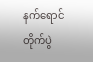နက်ရောင် တိုက်ပွဲ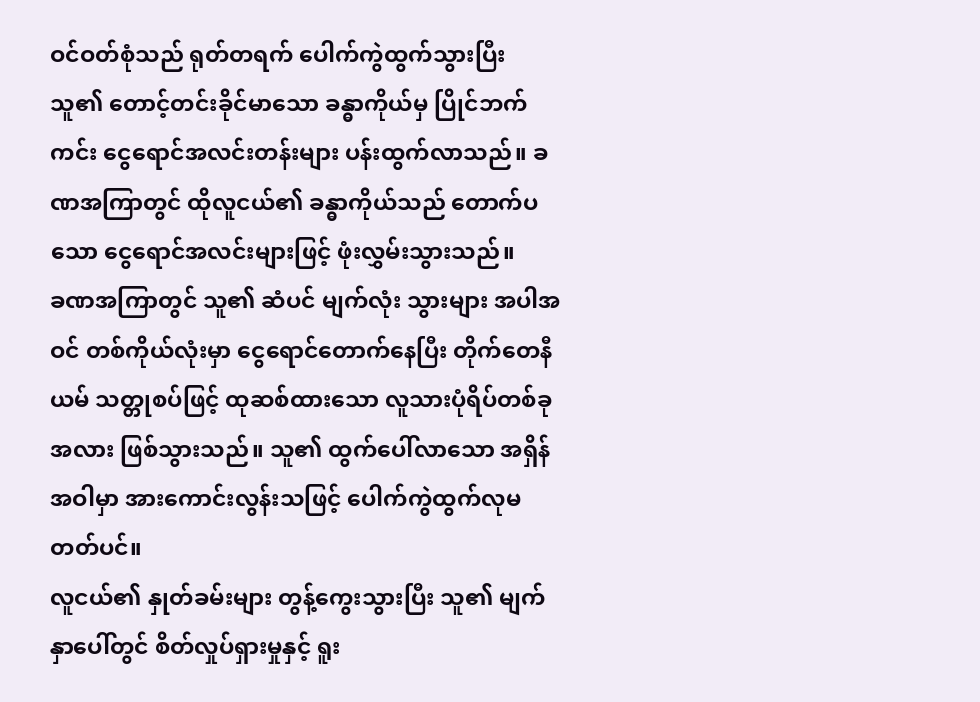ဝင်ဝတ်စုံသည် ရုတ်တရက် ပေါက်ကွဲထွက်သွားပြီး သူ၏ တောင့်တင်းခိုင်မာသော ခန္ဓာကိုယ်မှ ပြိုင်ဘက်ကင်း ငွေရောင်အလင်းတန်းများ ပန်းထွက်လာသည်။ ခဏအကြာတွင် ထိုလူငယ်၏ ခန္ဓာကိုယ်သည် တောက်ပသော ငွေရောင်အလင်းများဖြင့် ဖုံးလွှမ်းသွားသည်။
ခဏအကြာတွင် သူ၏ ဆံပင် မျက်လုံး သွားများ အပါအဝင် တစ်ကိုယ်လုံးမှာ ငွေရောင်တောက်နေပြီး တိုက်တေနီယမ် သတ္တုစပ်ဖြင့် ထုဆစ်ထားသော လူသားပုံရိပ်တစ်ခုအလား ဖြစ်သွားသည်။ သူ၏ ထွက်ပေါ်လာသော အရှိန်အဝါမှာ အားကောင်းလွန်းသဖြင့် ပေါက်ကွဲထွက်လုမတတ်ပင်။
လူငယ်၏ နှုတ်ခမ်းများ တွန့်ကွေးသွားပြီး သူ၏ မျက်နှာပေါ်တွင် စိတ်လှုပ်ရှားမှုနှင့် ရူး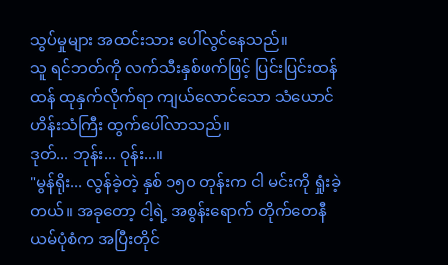သွပ်မှုများ အထင်းသား ပေါ်လွင်နေသည်။
သူ ရင်ဘတ်ကို လက်သီးနှစ်ဖက်ဖြင့် ပြင်းပြင်းထန်ထန် ထုနှက်လိုက်ရာ ကျယ်လောင်သော သံယောင်ဟိန်းသံကြီး ထွက်ပေါ်လာသည်။
ဒုတ်... ဘုန်း... ဝုန်း...။
"မွန်ရိုး... လွန်ခဲ့တဲ့ နှစ် ၁၅၀ တုန်းက ငါ မင်းကို ရှုံးခဲ့တယ်။ အခုတော့ ငါ့ရဲ့ အစွန်းရောက် တိုက်တေနီယမ်ပုံစံက အပြီးတိုင်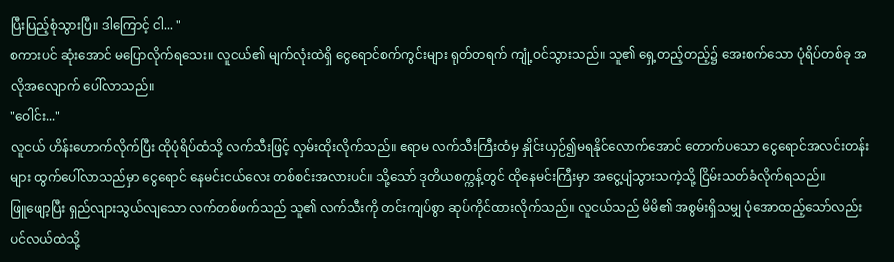ပြီးပြည့်စုံသွားပြီ။ ဒါကြောင့် ငါ... "
စကားပင် ဆုံးအောင် မပြောလိုက်ရသေး။ လူငယ်၏ မျက်လုံးထဲရှိ ငွေရောင်စက်ကွင်းများ ရုတ်တရက် ကျုံ့ဝင်သွားသည်။ သူ၏ ရှေ့တည့်တည့်၌ အေးစက်သော ပုံရိပ်တစ်ခု အလိုအလျောက် ပေါ်လာသည်။
"ဝေါင်း..."
လူငယ် ဟိန်းဟောက်လိုက်ပြီး ထိုပုံရိပ်ထံသို့ လက်သီးဖြင့် လှမ်းထိုးလိုက်သည်။ ဧရာမ လက်သီးကြီးထံမှ နှိုင်းယှဉ်၍မရနိုင်လောက်အောင် တောက်ပသော ငွေရောင်အလင်းတန်းများ ထွက်ပေါ်လာသည်မှာ ငွေရောင် နေမင်းငယ်လေး တစ်စင်းအလားပင်။ သို့သော် ဒုတိယစက္ကန့်တွင် ထိုနေမင်းကြီးမှာ အငွေ့ပျံသွားသကဲ့သို့ ငြိမ်းသတ်ခံလိုက်ရသည်။
ဖြူဖျော့ပြီး ရှည်လျားသွယ်လျသော လက်တစ်ဖက်သည် သူ၏ လက်သီးကို တင်းကျပ်စွာ ဆုပ်ကိုင်ထားလိုက်သည်။ လူငယ်သည် မိမိ၏ အစွမ်းရှိသမျှ ပုံအောထည့်သော်လည်း ပင်လယ်ထဲသို့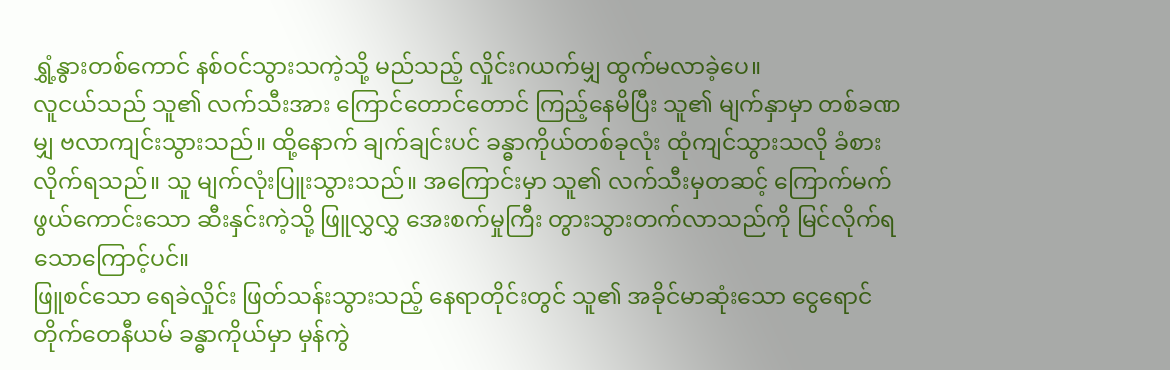ရွှံ့နွားတစ်ကောင် နစ်ဝင်သွားသကဲ့သို့ မည်သည့် လှိုင်းဂယက်မျှ ထွက်မလာခဲ့ပေ။
လူငယ်သည် သူ၏ လက်သီးအား ကြောင်တောင်တောင် ကြည့်နေမိပြီး သူ၏ မျက်နှာမှာ တစ်ခဏမျှ ဗလာကျင်းသွားသည်။ ထို့နောက် ချက်ချင်းပင် ခန္ဓာကိုယ်တစ်ခုလုံး ထုံကျင်သွားသလို ခံစားလိုက်ရသည်။ သူ မျက်လုံးပြူးသွားသည်။ အကြောင်းမှာ သူ၏ လက်သီးမှတဆင့် ကြောက်မက်ဖွယ်ကောင်းသော ဆီးနှင်းကဲ့သို့ ဖြူလွှလွှ အေးစက်မှုကြီး တွားသွားတက်လာသည်ကို မြင်လိုက်ရသောကြောင့်ပင်။
ဖြူစင်သော ရေခဲလှိုင်း ဖြတ်သန်းသွားသည့် နေရာတိုင်းတွင် သူ၏ အခိုင်မာဆုံးသော ငွေရောင် တိုက်တေနီယမ် ခန္ဓာကိုယ်မှာ မှန်ကွဲ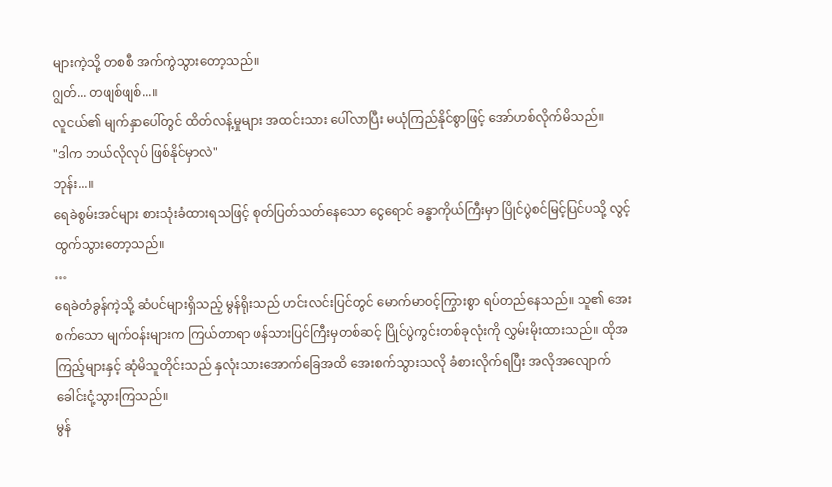များကဲ့သို့ တစစီ အက်ကွဲသွားတော့သည်။
ဂျွတ်... တဖျစ်ဖျစ်...။
လူငယ်၏ မျက်နှာပေါ်တွင် ထိတ်လန့်မှုများ အထင်းသား ပေါ်လာပြီး မယုံကြည်နိုင်စွာဖြင့် အော်ဟစ်လိုက်မိသည်။
"ဒါက ဘယ်လိုလုပ် ဖြစ်နိုင်မှာလဲ"
ဘုန်း...။
ရေခဲစွမ်းအင်များ စားသုံးခံထားရသဖြင့် စုတ်ပြတ်သတ်နေသော ငွေရောင် ခန္ဓာကိုယ်ကြီးမှာ ပြိုင်ပွဲစင်မြင့်ပြင်ပသို့ လွင့်ထွက်သွားတော့သည်။
…
ရေခဲတံခွန်ကဲ့သို့ ဆံပင်များရှိသည့် မွန်ရိုးသည် ဟင်းလင်းပြင်တွင် မောက်မာဝင့်ကြွားစွာ ရပ်တည်နေသည်။ သူ၏ အေးစက်သော မျက်ဝန်းများက ကြယ်တာရာ ဖန်သားပြင်ကြီးမှတစ်ဆင့် ပြိုင်ပွဲကွင်းတစ်ခုလုံးကို လွှမ်းမိုးထားသည်။ ထိုအကြည့်များနှင့် ဆုံမိသူတိုင်းသည် နှလုံးသားအောက်ခြေအထိ အေးစက်သွားသလို ခံစားလိုက်ရပြီး အလိုအလျောက် ခေါင်းငုံ့သွားကြသည်။
မွန်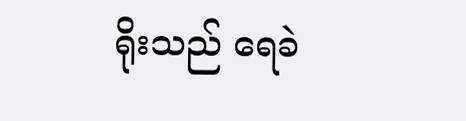ရိုးသည် ရေခဲ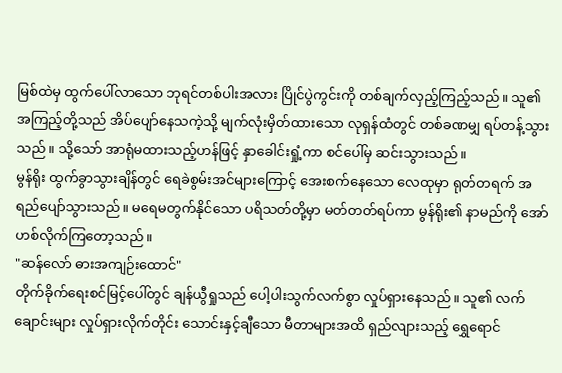မြစ်ထဲမှ ထွက်ပေါ်လာသော ဘုရင်တစ်ပါးအလား ပြိုင်ပွဲကွင်းကို တစ်ချက်လှည့်ကြည့်သည်။ သူ၏ အကြည့်တို့သည် အိပ်ပျော်နေသကဲ့သို့ မျက်လုံးမှိတ်ထားသော လုရှန်ထံတွင် တစ်ခဏမျှ ရပ်တန့်သွားသည်။ သို့သော် အာရုံမထားသည့်ဟန်ဖြင့် နှာခေါင်းရှုံ့ကာ စင်ပေါ်မှ ဆင်းသွားသည်။
မွန်ရိုး ထွက်ခွာသွားချိန်တွင် ရေခဲစွမ်းအင်များကြောင့် အေးစက်နေသော လေထုမှာ ရုတ်တရက် အရည်ပျော်သွားသည်။ မရေမတွက်နိုင်သော ပရိသတ်တို့မှာ မတ်တတ်ရပ်ကာ မွန်ရိုး၏ နာမည်ကို အော်ဟစ်လိုက်ကြတော့သည်။
"ဆန်လော် ဓားအကျဉ်းထောင်"
တိုက်ခိုက်ရေးစင်မြင့်ပေါ်တွင် ချန်ယွီရှုသည် ပေါ့ပါးသွက်လက်စွာ လှုပ်ရှားနေသည်။ သူ၏ လက်ချောင်းများ လှုပ်ရှားလိုက်တိုင်း သောင်းနှင့်ချီသော မီတာများအထိ ရှည်လျားသည့် ရွှေရောင်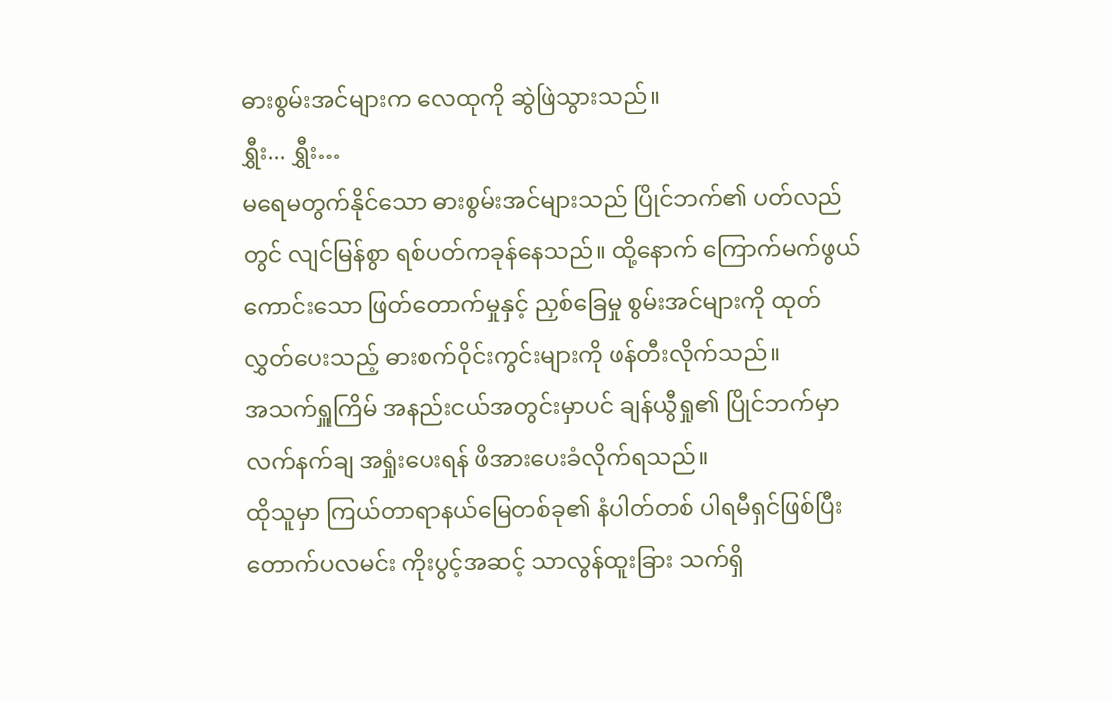ဓားစွမ်းအင်များက လေထုကို ဆွဲဖြဲသွားသည်။
ရွှီး... ရွှီး…
မရေမတွက်နိုင်သော ဓားစွမ်းအင်များသည် ပြိုင်ဘက်၏ ပတ်လည်တွင် လျင်မြန်စွာ ရစ်ပတ်ကခုန်နေသည်။ ထို့နောက် ကြောက်မက်ဖွယ်ကောင်းသော ဖြတ်တောက်မှုနှင့် ညှစ်ခြေမှု စွမ်းအင်များကို ထုတ်လွှတ်ပေးသည့် ဓားစက်ဝိုင်းကွင်းများကို ဖန်တီးလိုက်သည်။
အသက်ရှူကြိမ် အနည်းငယ်အတွင်းမှာပင် ချန်ယွီရှု၏ ပြိုင်ဘက်မှာ လက်နက်ချ အရှုံးပေးရန် ဖိအားပေးခံလိုက်ရသည်။
ထိုသူမှာ ကြယ်တာရာနယ်မြေတစ်ခု၏ နံပါတ်တစ် ပါရမီရှင်ဖြစ်ပြီး တောက်ပလမင်း ကိုးပွင့်အဆင့် သာလွန်ထူးခြား သက်ရှိ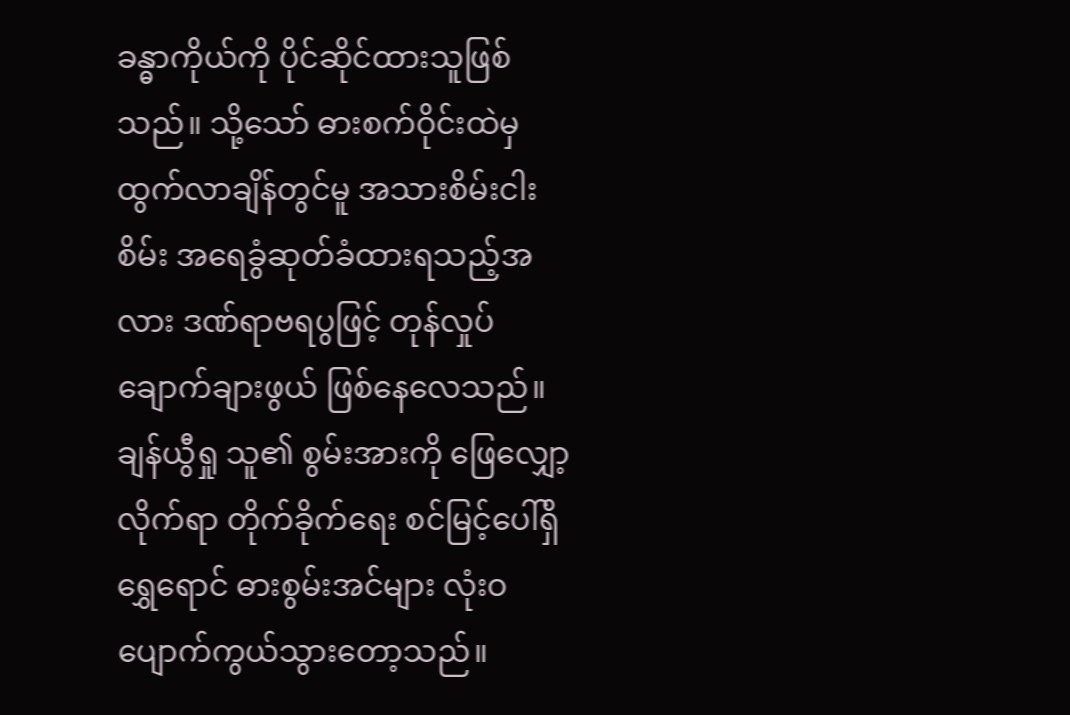ခန္ဓာကိုယ်ကို ပိုင်ဆိုင်ထားသူဖြစ်သည်။ သို့သော် ဓားစက်ဝိုင်းထဲမှ ထွက်လာချိန်တွင်မူ အသားစိမ်းငါးစိမ်း အရေခွံဆုတ်ခံထားရသည့်အလား ဒဏ်ရာဗရပွဖြင့် တုန်လှုပ်ချောက်ချားဖွယ် ဖြစ်နေလေသည်။
ချန်ယွီရှု သူ၏ စွမ်းအားကို ဖြေလျှော့လိုက်ရာ တိုက်ခိုက်ရေး စင်မြင့်ပေါ်ရှိ ရွှေရောင် ဓားစွမ်းအင်များ လုံးဝ ပျောက်ကွယ်သွားတော့သည်။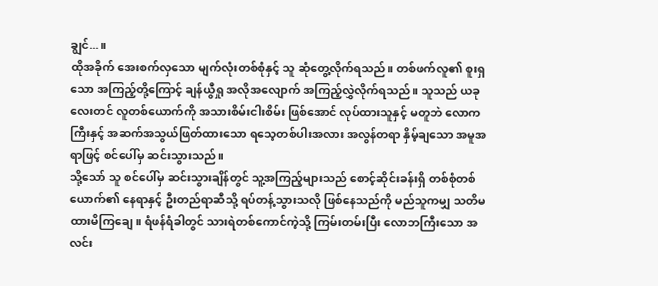ချွင်...။
ထိုအခိုက် အေးစက်လှသော မျက်လုံးတစ်စုံနှင့် သူ ဆုံတွေ့လိုက်ရသည်။ တစ်ဖက်လူ၏ စူးရှသော အကြည့်တို့ကြောင့် ချန်ယွီရှု အလိုအလျောက် အကြည့်လွှဲလိုက်ရသည်။ သူသည် ယခုလေးတင် လူတစ်ယောက်ကို အသားစိမ်းငါးစိမ်း ဖြစ်အောင် လုပ်ထားသူနှင့် မတူဘဲ လောကကြီးနှင့် အဆက်အသွယ်ဖြတ်ထားသော ရသေ့တစ်ပါးအလား အလွန်တရာ နှိမ့်ချသော အမူအရာဖြင့် စင်ပေါ်မှ ဆင်းသွားသည်။
သို့သော် သူ စင်ပေါ်မှ ဆင်းသွားချိန်တွင် သူ့အကြည့်များသည် စောင့်ဆိုင်းခန်းရှိ တစ်စုံတစ်ယောက်၏ နေရာနှင့် ဦးတည်ရာဆီသို့ ရပ်တန့်သွားသလို ဖြစ်နေသည်ကို မည်သူကမျှ သတိမထားမိကြချေ။ ရံဖန်ရံခါတွင် သားရဲတစ်ကောင်ကဲ့သို့ ကြမ်းတမ်းပြီး လောဘကြီးသော အလင်း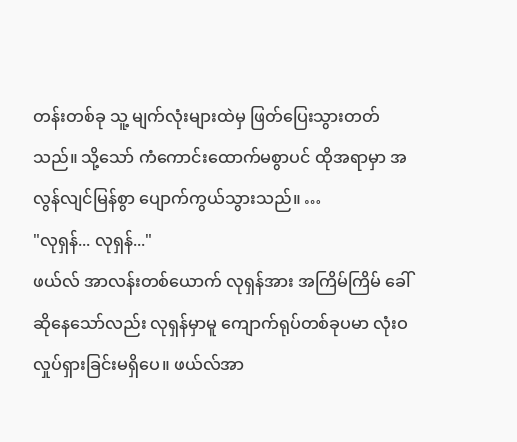တန်းတစ်ခု သူ့ မျက်လုံးများထဲမှ ဖြတ်ပြေးသွားတတ်သည်။ သို့သော် ကံကောင်းထောက်မစွာပင် ထိုအရာမှာ အလွန်လျင်မြန်စွာ ပျောက်ကွယ်သွားသည်။ …
"လုရှန်... လုရှန်..."
ဖယ်လ် အာလန်းတစ်ယောက် လုရှန်အား အကြိမ်ကြိမ် ခေါ်ဆိုနေသော်လည်း လုရှန်မှာမူ ကျောက်ရုပ်တစ်ခုပမာ လုံးဝ လှုပ်ရှားခြင်းမရှိပေ။ ဖယ်လ်အာ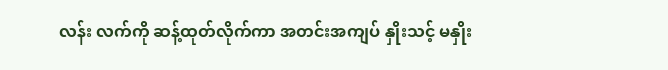လန်း လက်ကို ဆန့်ထုတ်လိုက်ကာ အတင်းအကျပ် နှိုးသင့် မနှိုး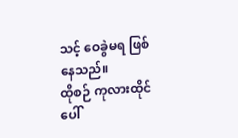သင့် ဝေခွဲမရ ဖြစ်နေသည်။
ထိုစဉ် ကုလားထိုင်ပေါ်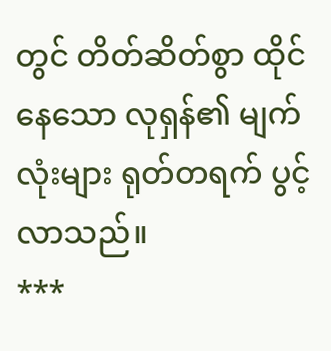တွင် တိတ်ဆိတ်စွာ ထိုင်နေသော လုရှန်၏ မျက်လုံးများ ရုတ်တရက် ပွင့်လာသည်။
***